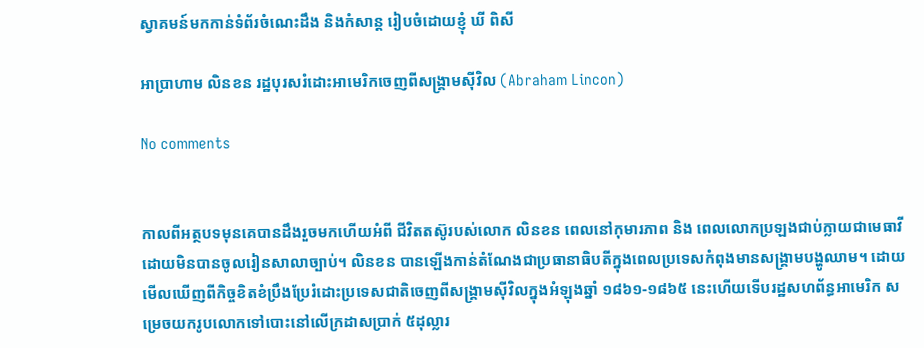ស្វាគមន៍មកកាន់ទំព័រចំណេះដឹង និងកំសាន្ត រៀបចំដោយខ្ញុំ ឃី ពិសី

អាប្រាហាម លិនខន រដ្ឋបុរសរំដោះអាមេរិកចេញពីសង្គ្រាមស៊ីវិល (Abraham Lincon)

No comments


កាលពីអត្ថបទមុនគេបានដឹងរួចមកហើយអំពី ជីវិតតស៊ូរបស់លោក លិនខន ពេលនៅកុមារភាព និង ពេលលោកប្រឡងជាប់ក្លាយជាមេធាវីដោយមិនបានចូលរៀនសាលាច្បាប់។ លិនខន បានឡើងកាន់តំណែងជាប្រធានាធិបតីក្នុងពេលប្រទេសកំពុងមានសង្គ្រាមបង្ហូឈាម។ ដោយមើលឃើញពីកិច្ចខិតខំប្រឹងប្រែរំដោះប្រទេសជាតិចេញពីសង្គ្រាមស៊ីវិលក្នុងអំឡុងឆ្នាំ ១៨៦១-១៨៦៥ នេះហើយទើបរដ្ឋសហព័ន្ធអាមេរិក សម្រេចយករូបលោកទៅបោះនៅលើក្រដាសប្រាក់ ៥ដុល្លារ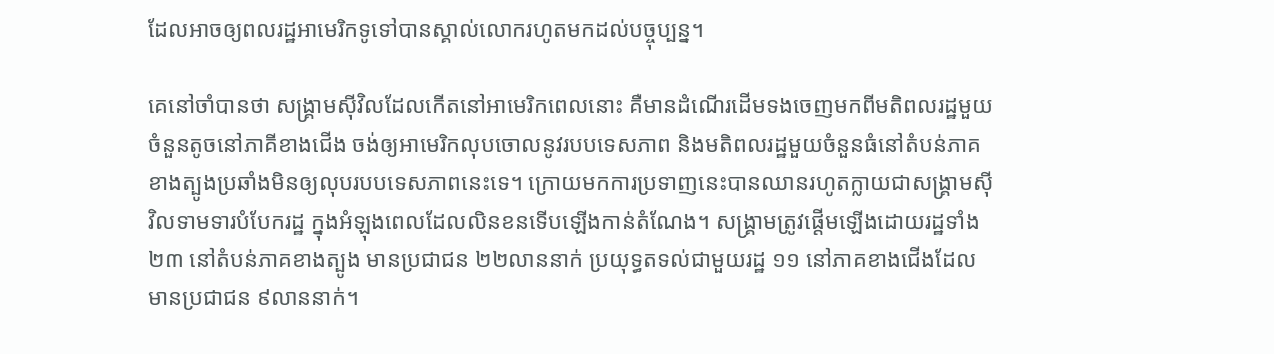ដែលអាចឲ្យពលរដ្ឋអាមេរិកទូទៅបានស្គាល់លោករហូតមកដល់បច្ចុប្បន្ន។

គេនៅចាំបានថា សង្គ្រាមស៊ីវិលដែលកើតនៅអាមេរិកពេលនោះ គឺមានដំណើរដើមទងចេញមកពីមតិពលរដ្ឋមួយចំនួនតូចនៅភាគីខាងជើង ចង់ឲ្យអាមេរិកលុបចោលនូវរបបទេសភាព និងមតិពលរដ្ឋមួយចំនួនធំនៅតំបន់ភាគខាងត្បូងប្រឆាំងមិនឲ្យលុបរបបទេសភាពនេះទេ។ ក្រោយមកការប្រទាញនេះបានឈានរហូតក្លាយជាសង្គ្រាមស៊ីវិលទាមទារបំបែករដ្ឋ ក្នុងអំឡុងពេលដែលលិនខនទើបឡើងកាន់តំណែង។ សង្គ្រាមត្រូវផ្ដើមឡើងដោយរដ្ឋទាំង២៣ នៅតំបន់ភាគខាងត្បូង មានប្រជាជន ២២លាននាក់ ប្រយុទ្ធតទល់ជាមួយរដ្ឋ ១១ នៅភាគខាងជើងដែលមានប្រជាជន ៩លាននាក់។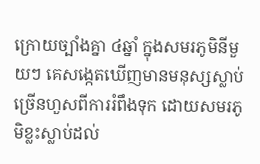ក្រោយច្បាំងគ្នា ៤ឆ្នាំ ក្នុងសមរភូមិនីមួយៗ គេសង្កេតឃើញមានមនុស្សស្លាប់ច្រើនហួសពីការរំពឹងទុក ដោយសមរភូមិខ្លះស្លាប់ដល់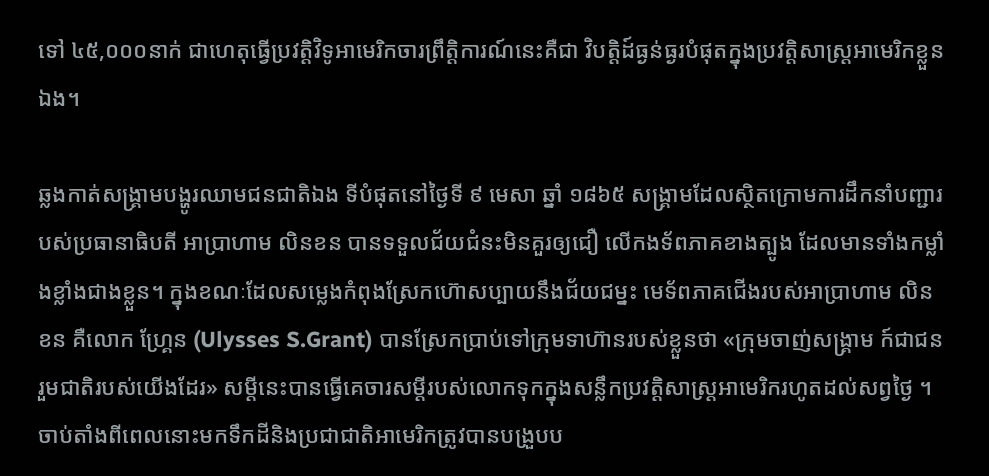ទៅ ៤៥,០០០នាក់ ជាហេតុធ្វើប្រវត្តិវិទូអាមេរិកចារព្រឹត្តិការណ៍នេះគឺជា វិបត្តិដ៍ធ្ងន់ធ្ងរបំផុតក្នុងប្រវត្តិសាស្ត្រអាមេរិកខ្លួនឯង។

ឆ្លងកាត់សង្គ្រាមបង្ហូរឈាមជនជាតិឯង ទីបំផុតនៅថ្ងៃទី ៩ មេសា ឆ្នាំ ១៨៦៥ សង្គ្រាមដែលស្ថិតក្រោមការដឹកនាំបញ្ជារបស់ប្រធានាធិបតី អាប្រាហាម លិនខន បានទទួលជ័យជំនះមិនគួរឲ្យជឿ លើកងទ័ពភាគខាងត្បូង ដែលមានទាំងកម្លាំងខ្លាំងជាងខ្លួន។ ក្នុងខណៈដែលសម្លេងកំពុងស្រែកហ៊ោសប្បាយនឹងជ័យជម្នះ មេទ័ពភាគជើងរបស់អាប្រាហាម លិនខន គឺលោក ហ្គ្រែន (Ulysses S.Grant) បានស្រែកប្រាប់ទៅក្រុមទាហ៊ានរបស់ខ្លួនថា «ក្រុមចាញ់សង្គ្រាម ក៍ជាជនរួមជាតិរបស់យើងដែរ» សម្ដីនេះបានធ្វើគេចារសម្ដីរបស់លោកទុកក្នុងសន្លឹកប្រវត្តិសាស្ត្រអាមេរិករហូតដល់សព្វថ្ងៃ ។ ចាប់តាំងពីពេលនោះមកទឹកដីនិងប្រជាជាតិអាមេរិកត្រូវបានបង្រួបប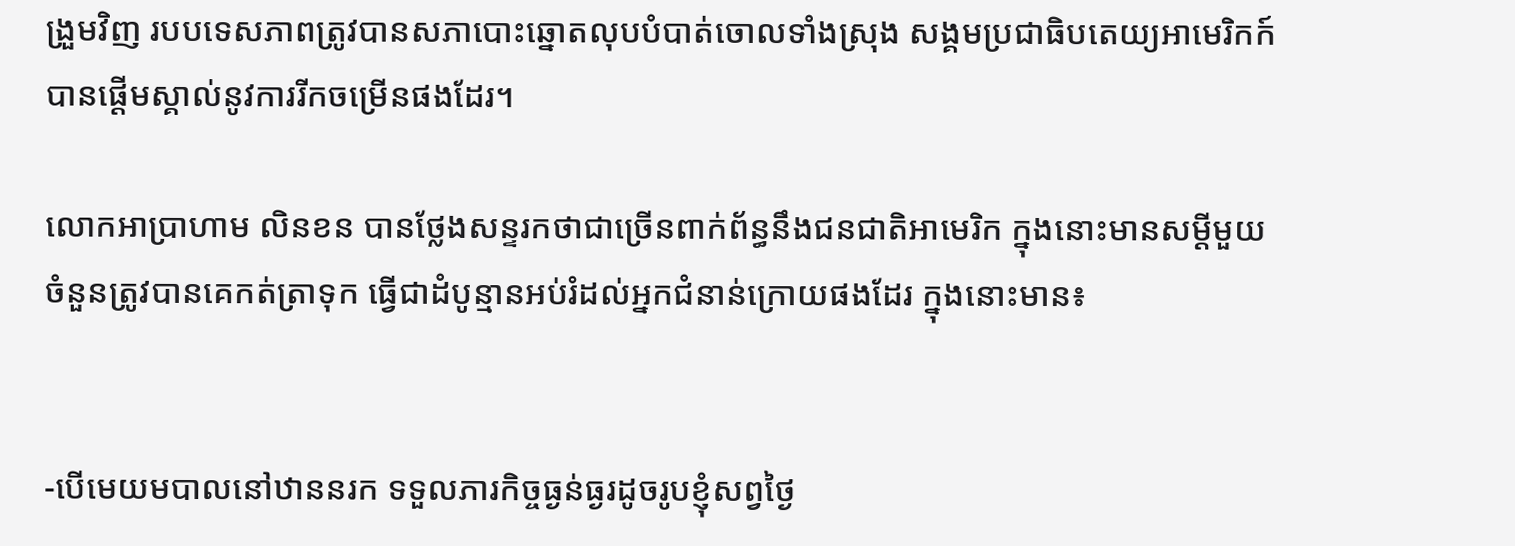ង្រួមវិញ របបទេសភាពត្រូវបានសភាបោះឆ្នោតលុបបំបាត់ចោលទាំងស្រុង សង្គមប្រជាធិបតេយ្យអាមេរិកក៍បានផ្ដើមស្គាល់នូវការរីកចម្រើនផងដែរ។

លោកអាប្រាហាម លិនខន បានថ្លែងសន្ទរកថាជាច្រើនពាក់ព័ន្ធនឹងជនជាតិអាមេរិក ក្នុងនោះមានសម្ដីមួយចំនួនត្រូវបានគេកត់ត្រាទុក ធ្វើជាដំបូន្មានអប់រំដល់អ្នកជំនាន់ក្រោយផងដែរ ក្នុងនោះមាន៖


-បើមេយមបាលនៅឋាននរក ទទួលភារកិច្ចធ្ងន់ធ្ងរដូចរូបខ្ញុំសព្វថ្ងៃ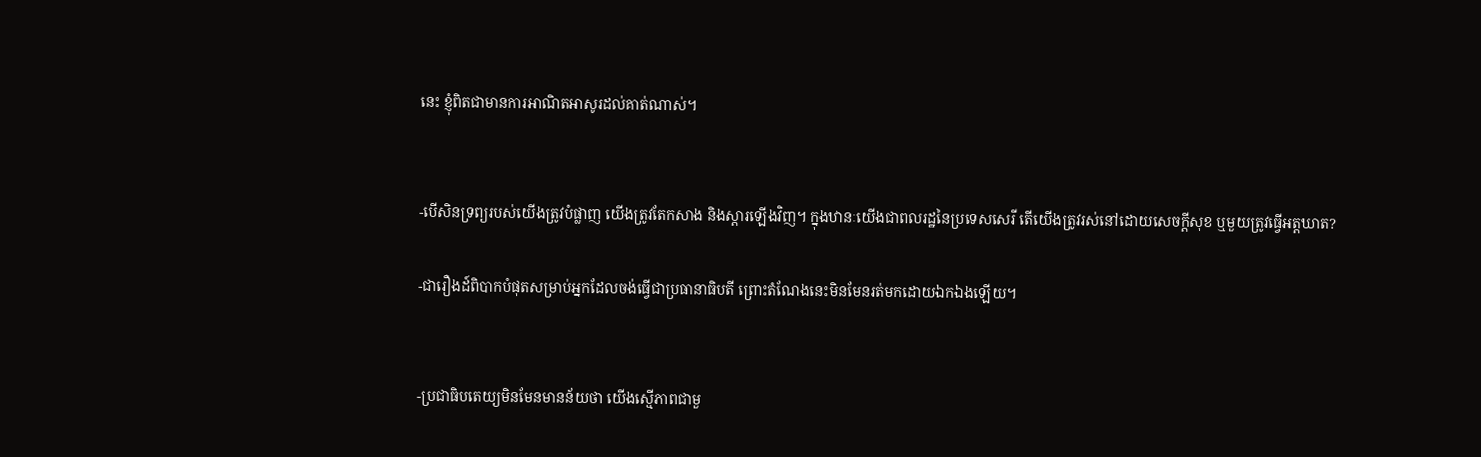នេះ ខ្ញុំពិតជាមានការអាណិតអាសូរដល់គាត់ណាស់។


-បើសិនទ្រព្យរបស់យើងត្រូវបំផ្លាញ យើងត្រូវតែកសាង និងស្ដារឡើងវិញ។ ក្នុងឋានៈយើងជាពលរដ្ឋនៃប្រទេសសេរី តើយើងត្រូវរស់នៅដោយសេចក្ដីសុខ ឬមួយត្រូវធ្វើអត្តឃាត?

-ជារឿងដ៍ពិបាកបំផុតសម្រាប់អ្នកដែលចង់ធ្វើជាប្រធានាធិបតី ព្រោះតំណែងនេះមិនមែនរត់មកដោយឯកឯងឡើយ។


-ប្រជាធិបតេយ្យមិនមែនមានន័យថា យើងស្មើភាពជាមួ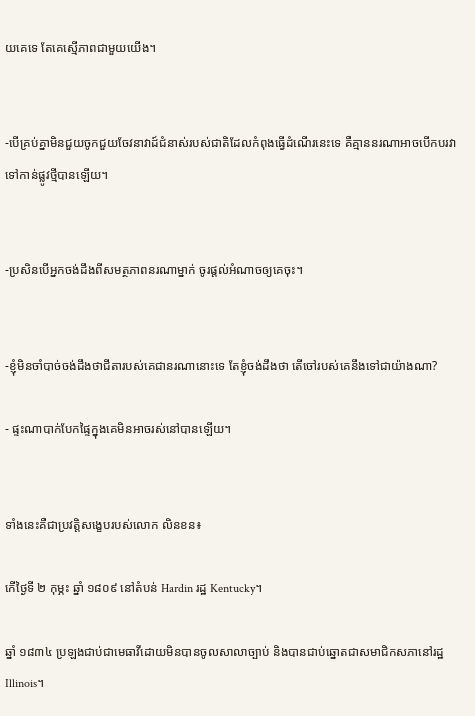យគេទេ តែគេស្មើភាពជាមួយយើង។


-បើគ្រប់គ្នាមិនជួយចូកជួយចែវនាវាដ៍ជំនាស់របស់ជាតិដែលកំពុងធ្វើដំណើរនេះទេ គឺគ្មាននរណាអាចបើកបរវាទៅកាន់ផ្លូវថ្មីបានឡើយ។


-ប្រសិនបើអ្នកចង់ដឹងពីសមត្ថភាពនរណាម្នាក់ ចូរផ្ដល់អំណាចឲ្យគេចុះ។


-ខ្ញុំមិនចាំបាច់ចង់ដឹងថាជីតារបស់គេជានរណានោះទេ តែខ្ញុំចង់ដឹងថា តើចៅរបស់គេនឹងទៅជាយ៉ាងណា?

- ផ្ទះណាបាក់បែកផ្ទៃក្នុងគេមិនអាចរស់នៅបានឡើយ។


ទាំងនេះគឺជាប្រវត្តិសង្ខេបរបស់លោក លិនខន៖

កើថ្ងៃទី ២ កុម្ភះ ឆ្នាំ ១៨០៩ នៅតំបន់ Hardin រដ្ឋ Kentucky។

ឆ្នាំ ១៨៣៤ ប្រឡងជាប់ជាមេធាវីដោយមិនបានចូលសាលាច្បាប់ និងបានជាប់ឆ្នោតជាសមាជិកសភានៅរដ្ឋ Illinois។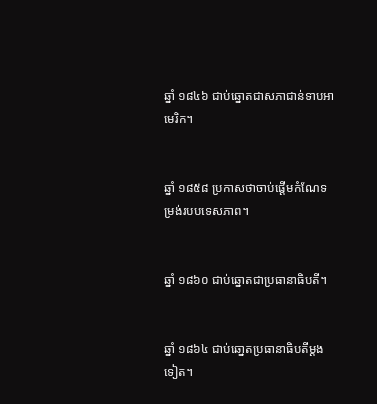ឆ្នាំ ១៨៤៦ ជាប់ឆ្នោតជាសភាជាន់ទាបអាមេរិក។


ឆ្នាំ ១៨៥៨ ប្រកាសថាចាប់ផ្ដើមកំណែទម្រង់របបទេសភាព។


ឆ្នាំ ១៨៦០ ជាប់ឆ្នោតជាប្រធានាធិបតី។


ឆ្នាំ ១៨៦៤ ជាប់ឆោ្នតប្រធានាធិបតីម្ដងទៀត។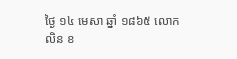ថ្ងៃ ១៤ មេសា ឆ្នាំ ១៨៦៥ លោក លិន ខ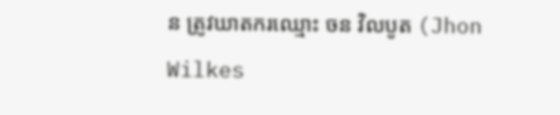ន ត្រូវឃាតករឈ្មោះ ចន វិលបូត (Jhon Wilkes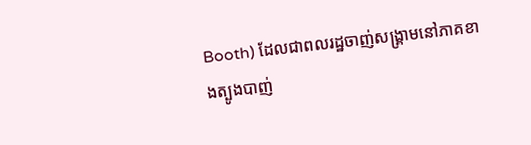Booth) ដែលជាពលរដ្ឋចាញ់សង្គ្រាមនៅភាគខាងត្បូងបាញ់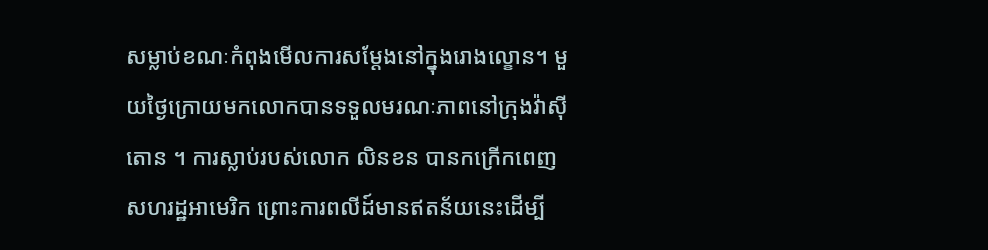សម្លាប់ខណៈកំពុងមើលការសម្ដែងនៅក្នុងរោងល្ខោន។ មួយថ្ងៃក្រោយមកលោកបានទទួលមរណៈភាពនៅក្រុងវ៉ាស៊ីតោន ។ ការស្លាប់របស់លោក លិនខន បានកក្រើកពេញសហរដ្ឋអាមេរិក ព្រោះការពលីដ៍មានឥតន័យនេះដើម្បី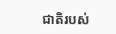ជាតិរបស់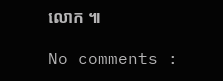លោក ៕

No comments :